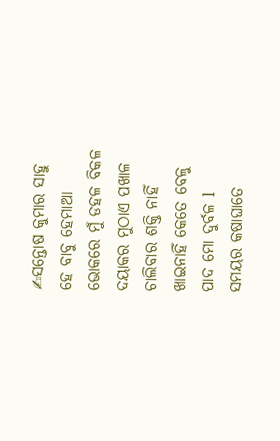✍ସନ୍ତୋଷ କୁମାର ସାହୁ
ହେ ବାବୁ ହେମାଆ
ଭୋକରେ ମୁଁ ଡହଳ ବିକଳ
ଦୟାକର ମୁଠାଏ ପଖାଳ
ଚାଲିବାର ଶକ୍ତି ନାହିଁ
ଖାଇନାହିଁ କେତେ ବେଳୁ
ପାଦ ମୋ ଦୁର୍ବଳ l
ସମୟର କଷାଘାତେ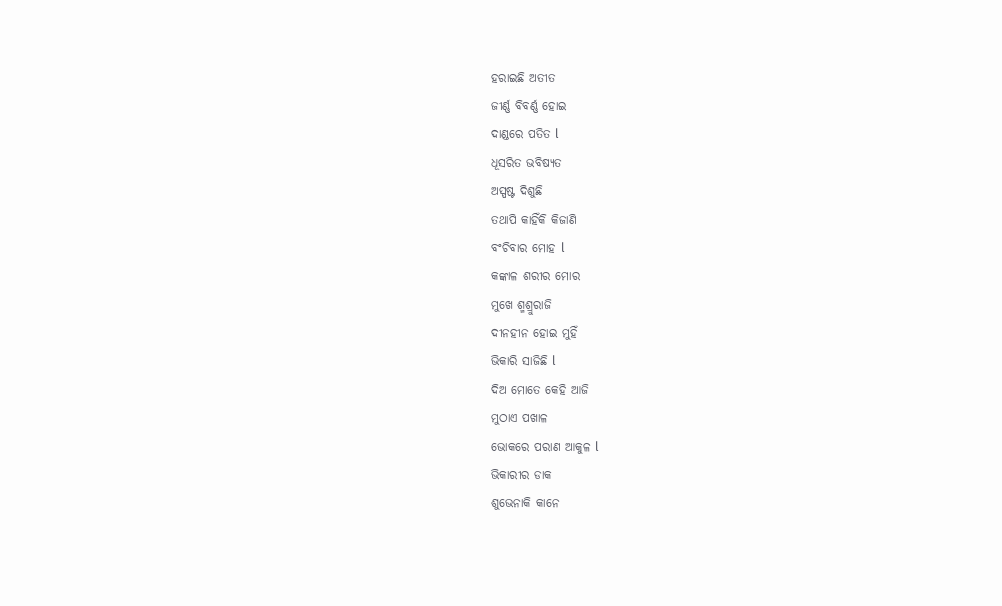ହରାଇଛି ଅତୀତ
ଜୀର୍ଣ୍ଣ ବିବର୍ଣ୍ଣ ହୋଇ
ଦାଣ୍ଡରେ ପତିତ l
ଧୂସରିତ ଭବିଷ୍ୟତ
ଅସ୍ପଷ୍ଟ ଦିଶୁଛି
ତଥାପି କାହିଁକି କିଜାଣି
ବଂଚିବାର ମୋହ l
କଙ୍କାଳ ଶରୀର ମୋର
ମୁଖେ ଶ୍ମଶ୍ରୁରାଜି
ଦୀନହୀନ ହୋଇ ମୁହିଁ
ଭିକାରି ସାଜିଛି l
ଦିଅ ମୋତେ କେହି ଆଜି
ମୁଠାଏ ପଖାଳ
ଭୋକରେ ପରାଣ ଆକୁଳ l
ଭିକାରୀର ଡାକ
ଶୁଭେନାକି କାନେ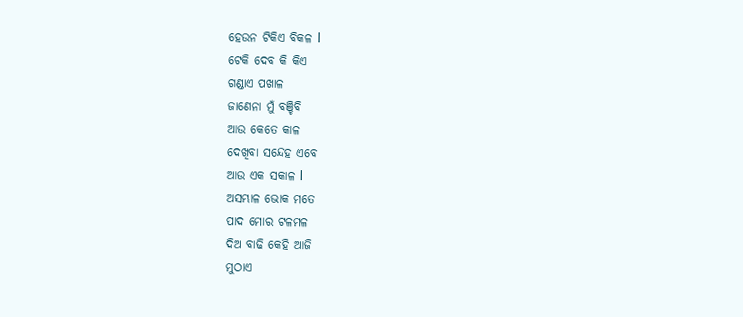ହେଉନ ଟିକିଏ ବିକଳ l
ଟେକି ଦେବ କି କିଏ
ଗଣ୍ଡାଏ ପଖାଳ
ଜାଣେନା ମୁଁ ବଞ୍ଚିବି
ଆଉ କେତେ କାଳ
ଦେଖିବା ସନ୍ଦେହ ଏବେ
ଆଉ ଏକ ସକାଳ l
ଅସମ୍ଭାଳ ଭୋକ ମତେ
ପାଦ ମୋର ଟଳମଳ
ଦିଅ ବାଢି କେହି ଆଜି
ମୁଠାଏ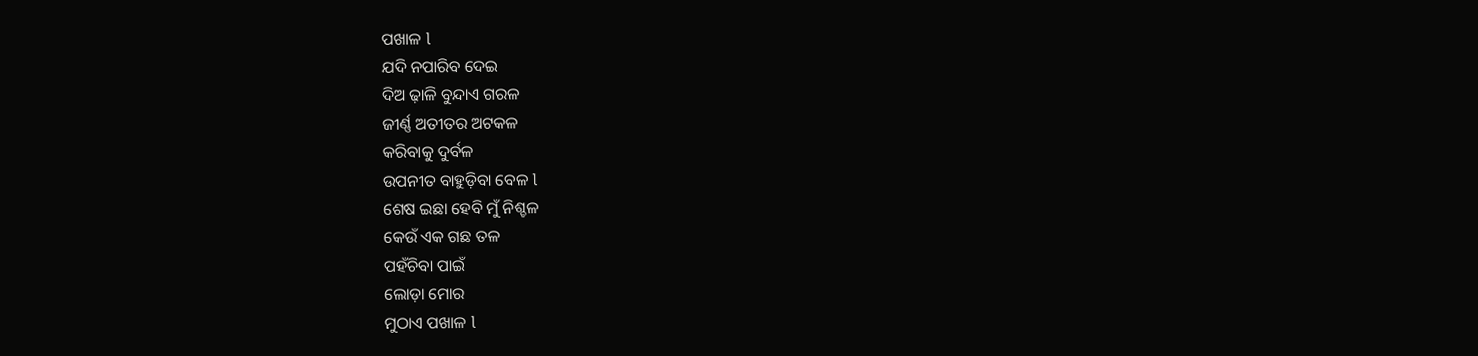ପଖାଳ l
ଯଦି ନପାରିବ ଦେଇ
ଦିଅ ଢ଼ାଳି ବୁନ୍ଦାଏ ଗରଳ
ଜୀର୍ଣ୍ଣ ଅତୀତର ଅଟକଳ
କରିବାକୁ ଦୁର୍ବଳ
ଉପନୀତ ବାହୁଡ଼ିବା ବେଳ l
ଶେଷ ଇଛା ହେବି ମୁଁ ନିଶ୍ଚଳ
କେଉଁ ଏକ ଗଛ ତଳ
ପହଁଚିବା ପାଇଁ
ଲୋଡ଼ା ମୋର
ମୁଠାଏ ପଖାଳ l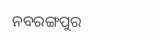ନବରଙ୍ଗପୁର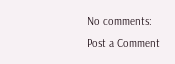No comments:
Post a Comment